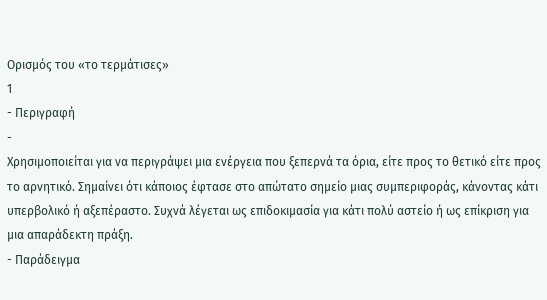Ορισμός του «το τερμάτισες»
1
- Περιγραφή
-
Χρησιμοποιείται για να περιγράψει μια ενέργεια που ξεπερνά τα όρια, είτε προς το θετικό είτε προς το αρνητικό. Σημαίνει ότι κάποιος έφτασε στο απώτατο σημείο μιας συμπεριφοράς, κάνοντας κάτι υπερβολικό ή αξεπέραστο. Συχνά λέγεται ως επιδοκιμασία για κάτι πολύ αστείο ή ως επίκριση για μια απαράδεκτη πράξη.
- Παράδειγμα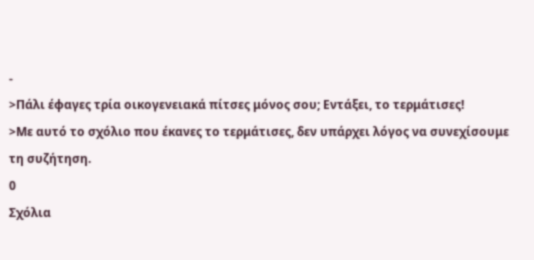-
>Πάλι έφαγες τρία οικογενειακά πίτσες μόνος σου; Εντάξει, το τερμάτισες!
>Με αυτό το σχόλιο που έκανες το τερμάτισες, δεν υπάρχει λόγος να συνεχίσουμε τη συζήτηση.
0
Σχόλια